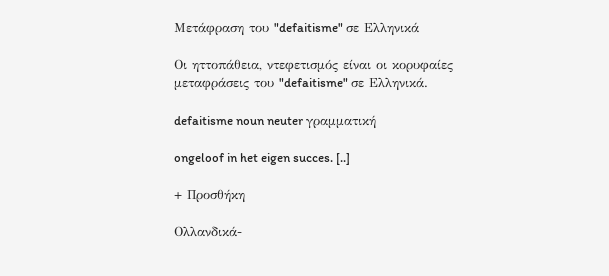Μετάφραση του "defaitisme" σε Ελληνικά

Οι ηττοπάθεια, ντεφετισμός είναι οι κορυφαίες μεταφράσεις του "defaitisme" σε Ελληνικά.

defaitisme noun neuter γραμματική

ongeloof in het eigen succes. [..]

+ Προσθήκη

Ολλανδικά-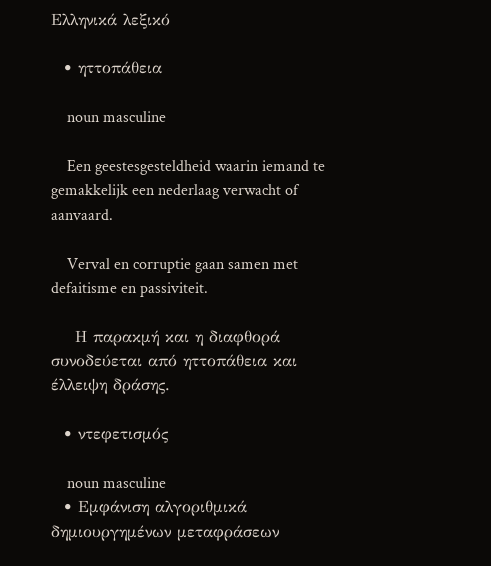Ελληνικά λεξικό

  • ηττοπάθεια

    noun masculine

    Een geestesgesteldheid waarin iemand te gemakkelijk een nederlaag verwacht of aanvaard.

    Verval en corruptie gaan samen met defaitisme en passiviteit.

    Η παρακμή και η διαφθορά συνοδεύεται από ηττοπάθεια και έλλειψη δράσης.

  • ντεφετισμός

    noun masculine
  • Εμφάνιση αλγοριθμικά δημιουργημένων μεταφράσεων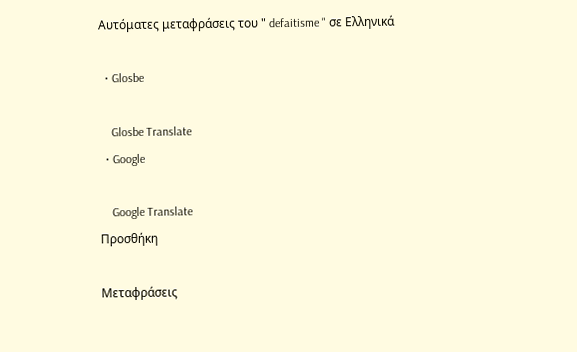Αυτόματες μεταφράσεις του " defaitisme " σε Ελληνικά

  • Glosbe

    Glosbe Translate
  • Google

    Google Translate
Προσθήκη

Μεταφράσεις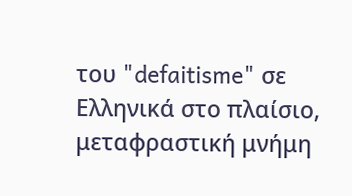του "defaitisme" σε Ελληνικά στο πλαίσιο, μεταφραστική μνήμη